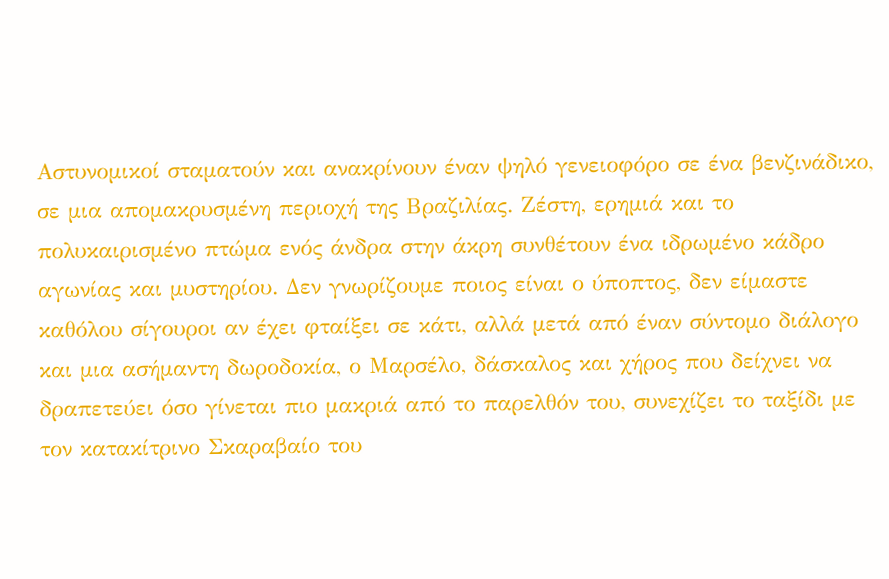Αστυνομικοί σταματούν και ανακρίνουν έναν ψηλό γενειοφόρο σε ένα βενζινάδικο, σε μια απομακρυσμένη περιοχή της Βραζιλίας. Ζέστη, ερημιά και το πολυκαιρισμένο πτώμα ενός άνδρα στην άκρη συνθέτουν ένα ιδρωμένο κάδρο αγωνίας και μυστηρίου. Δεν γνωρίζουμε ποιος είναι ο ύποπτος, δεν είμαστε καθόλου σίγουροι αν έχει φταίξει σε κάτι, αλλά μετά από έναν σύντομο διάλογο και μια ασήμαντη δωροδοκία, ο Μαρσέλο, δάσκαλος και χήρος που δείχνει να δραπετεύει όσο γίνεται πιο μακριά από το παρελθόν του, συνεχίζει το ταξίδι με τον κατακίτρινο Σκαραβαίο του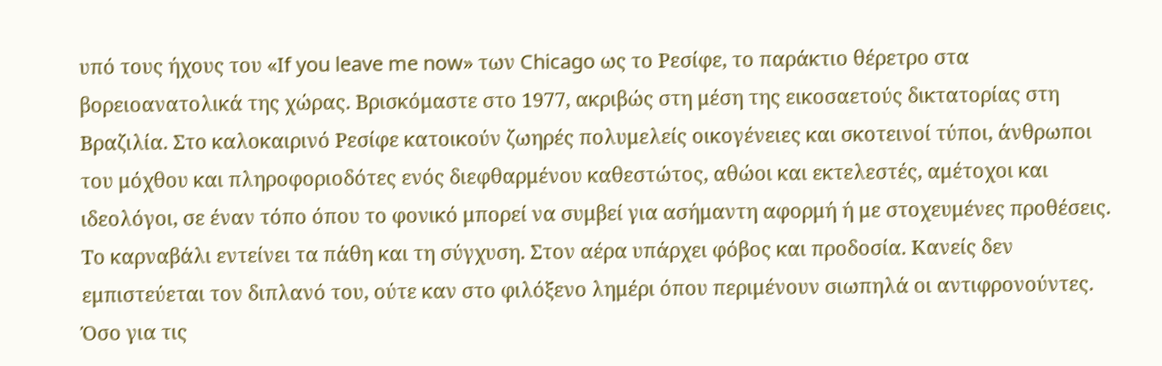υπό τους ήχους του «If you leave me now» των Chicago ως το Ρεσίφε, το παράκτιο θέρετρο στα βορειοανατολικά της χώρας. Βρισκόμαστε στο 1977, ακριβώς στη μέση της εικοσαετούς δικτατορίας στη Βραζιλία. Στο καλοκαιρινό Ρεσίφε κατοικούν ζωηρές πολυμελείς οικογένειες και σκοτεινοί τύποι, άνθρωποι του μόχθου και πληροφοριοδότες ενός διεφθαρμένου καθεστώτος, αθώοι και εκτελεστές, αμέτοχοι και ιδεολόγοι, σε έναν τόπο όπου το φονικό μπορεί να συμβεί για ασήμαντη αφορμή ή με στοχευμένες προθέσεις. Το καρναβάλι εντείνει τα πάθη και τη σύγχυση. Στον αέρα υπάρχει φόβος και προδοσία. Κανείς δεν εμπιστεύεται τον διπλανό του, ούτε καν στο φιλόξενο λημέρι όπου περιμένουν σιωπηλά οι αντιφρονούντες. Όσο για τις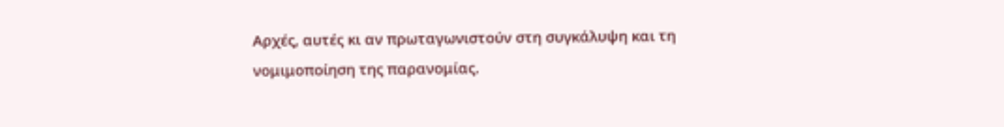Αρχές, αυτές κι αν πρωταγωνιστούν στη συγκάλυψη και τη νομιμοποίηση της παρανομίας.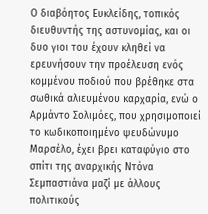Ο διαβόητος Ευκλείδης, τοπικός διευθυντής της αστυνομίας, και οι δυο γιοι του έχουν κληθεί να ερευνήσουν την προέλευση ενός κομμένου ποδιού που βρέθηκε στα σωθικά αλιευμένου καρχαρία, ενώ ο Αρμάντο Σολιμόες, που χρησιμοποιεί το κωδικοποιημένο ψευδώνυμο Μαρσέλο, έχει βρει καταφύγιο στο σπίτι της αναρχικής Ντόνα Σεμπαστιάνα μαζί με άλλους πολιτικούς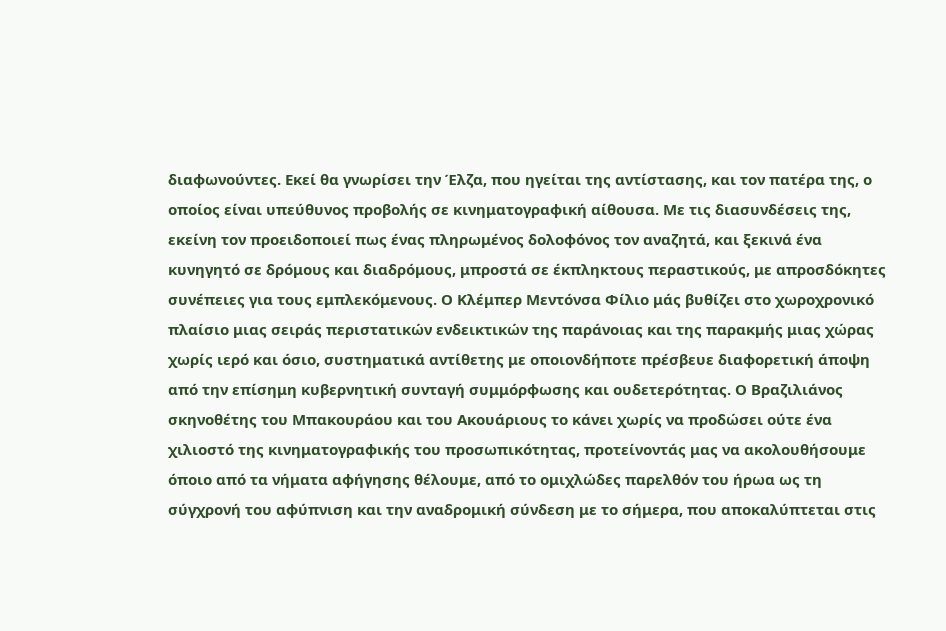διαφωνούντες. Εκεί θα γνωρίσει την Έλζα, που ηγείται της αντίστασης, και τον πατέρα της, ο οποίος είναι υπεύθυνος προβολής σε κινηματογραφική αίθουσα. Με τις διασυνδέσεις της, εκείνη τον προειδοποιεί πως ένας πληρωμένος δολοφόνος τον αναζητά, και ξεκινά ένα κυνηγητό σε δρόμους και διαδρόμους, μπροστά σε έκπληκτους περαστικούς, με απροσδόκητες συνέπειες για τους εμπλεκόμενους. Ο Κλέμπερ Μεντόνσα Φίλιο μάς βυθίζει στο χωροχρονικό πλαίσιο μιας σειράς περιστατικών ενδεικτικών της παράνοιας και της παρακμής μιας χώρας χωρίς ιερό και όσιο, συστηματικά αντίθετης με οποιονδήποτε πρέσβευε διαφορετική άποψη από την επίσημη κυβερνητική συνταγή συμμόρφωσης και ουδετερότητας. Ο Βραζιλιάνος σκηνοθέτης του Μπακουράου και του Ακουάριους το κάνει χωρίς να προδώσει ούτε ένα χιλιοστό της κινηματογραφικής του προσωπικότητας, προτείνοντάς μας να ακολουθήσουμε όποιο από τα νήματα αφήγησης θέλουμε, από το ομιχλώδες παρελθόν του ήρωα ως τη σύγχρονή του αφύπνιση και την αναδρομική σύνδεση με το σήμερα, που αποκαλύπτεται στις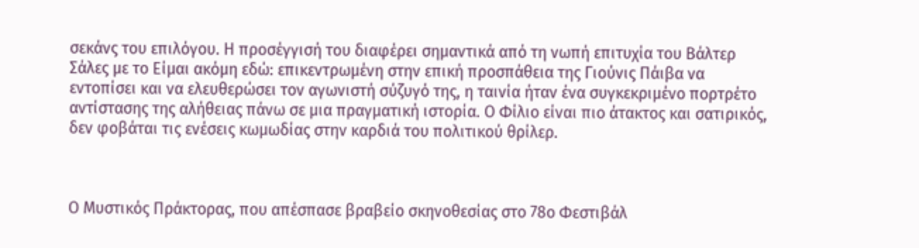σεκάνς του επιλόγου. Η προσέγγισή του διαφέρει σημαντικά από τη νωπή επιτυχία του Βάλτερ Σάλες με το Είμαι ακόμη εδώ: επικεντρωμένη στην επική προσπάθεια της Γιούνις Πάιβα να εντοπίσει και να ελευθερώσει τον αγωνιστή σύζυγό της, η ταινία ήταν ένα συγκεκριμένο πορτρέτο αντίστασης της αλήθειας πάνω σε μια πραγματική ιστορία. Ο Φίλιο είναι πιο άτακτος και σατιρικός, δεν φοβάται τις ενέσεις κωμωδίας στην καρδιά του πολιτικού θρίλερ.



Ο Μυστικός Πράκτορας, που απέσπασε βραβείο σκηνοθεσίας στο 78ο Φεστιβάλ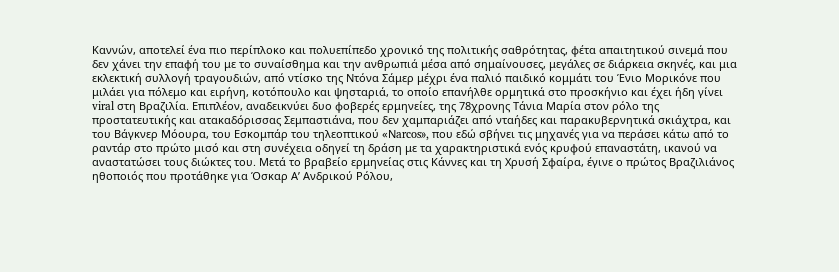Καννών, αποτελεί ένα πιο περίπλοκο και πολυεπίπεδο χρονικό της πολιτικής σαθρότητας, φέτα απαιτητικού σινεμά που δεν χάνει την επαφή του με το συναίσθημα και την ανθρωπιά μέσα από σημαίνουσες, μεγάλες σε διάρκεια σκηνές, και μια εκλεκτική συλλογή τραγουδιών, από ντίσκο της Ντόνα Σάμερ μέχρι ένα παλιό παιδικό κομμάτι του Ένιο Μορικόνε που μιλάει για πόλεμο και ειρήνη, κοτόπουλο και ψησταριά, το οποίο επανήλθε ορμητικά στο προσκήνιο και έχει ήδη γίνει viral στη Βραζιλία. Επιπλέον, αναδεικνύει δυο φοβερές ερμηνείες, της 78χρονης Τάνια Μαρία στον ρόλο της προστατευτικής και ατακαδόρισσας Σεμπαστιάνα, που δεν χαμπαριάζει από νταήδες και παρακυβερνητικά σκιάχτρα, και του Βάγκνερ Μόουρα, του Εσκομπάρ του τηλεοπτικού «Νarcos», που εδώ σβήνει τις μηχανές για να περάσει κάτω από το ραντάρ στο πρώτο μισό και στη συνέχεια οδηγεί τη δράση με τα χαρακτηριστικά ενός κρυφού επαναστάτη, ικανού να αναστατώσει τους διώκτες του. Μετά το βραβείο ερμηνείας στις Κάννες και τη Χρυσή Σφαίρα, έγινε ο πρώτος Βραζιλιάνος ηθοποιός που προτάθηκε για Όσκαρ Α’ Ανδρικού Ρόλου,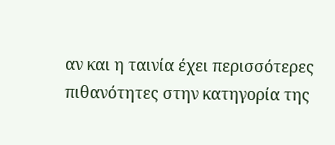αν και η ταινία έχει περισσότερες πιθανότητες στην κατηγορία της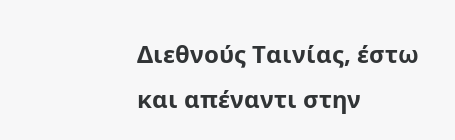Διεθνούς Ταινίας, έστω και απέναντι στην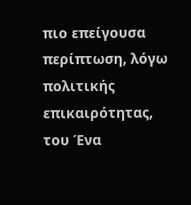πιο επείγουσα περίπτωση, λόγω πολιτικής επικαιρότητας, του Ένα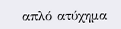απλό ατύχημα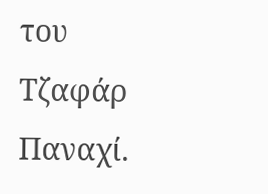του Τζαφάρ Παναχί.